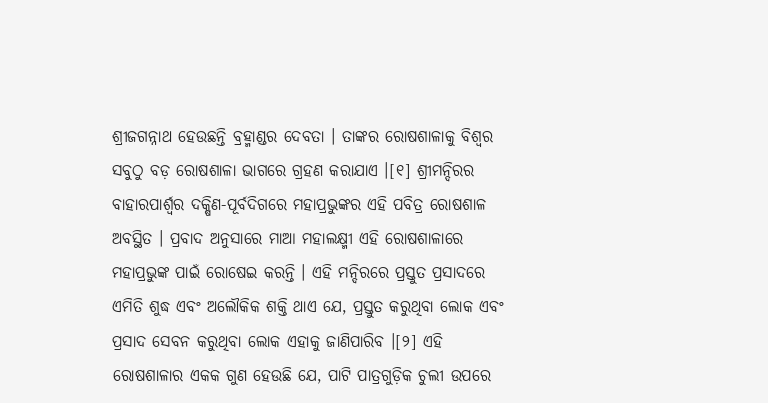ଶ୍ରୀଜଗନ୍ନାଥ ହେଉଛନ୍ତି ବ୍ରହ୍ମାଣ୍ଡର ଦେବତା । ତାଙ୍କର ରୋଷଶାଳାକୁ ବିଶ୍ୱର ସବୁଠୁ ବଡ଼ ରୋଷଶାଳା ଭାଗରେ ଗ୍ରହଣ କରାଯାଏ ।[୧] ଶ୍ରୀମନ୍ଦିରର ବାହାରପାର୍ଶ୍ୱର ଦକ୍ଷିଣ-ପୂର୍ବଦିଗରେ ମହାପ୍ରଭୁଙ୍କର ଏହି ପବିତ୍ର ରୋଷଶାଳ ଅବସ୍ଥିତ । ପ୍ରବାଦ ଅନୁସାରେ ମାଆ ମହାଲକ୍ଷ୍ମୀ ଏହି ରୋଷଶାଳାରେ ମହାପ୍ରଭୁଙ୍କ ପାଇଁ ରୋଷେଇ କରନ୍ତି । ଏହି ମନ୍ଦିରରେ ପ୍ରସ୍ତୁତ ପ୍ରସାଦରେ ଏମିତି ଶୁଦ୍ଧ ଏବଂ ଅଲୌକିକ ଶକ୍ତି ଥାଏ ଯେ, ପ୍ରସ୍ତୁତ କରୁଥିବା ଲୋକ ଏବଂ ପ୍ରସାଦ ସେବନ କରୁଥିବା ଲୋକ ଏହାକୁ ଜାଣିପାରିବ ।[୨] ଏହି ରୋଷଶାଳାର ଏକ‌କ ଗୁଣ ହେଉଛି ଯେ, ପାଟି ପାତ୍ରଗୁଡ଼ିକ ଚୁଲୀ ଉପରେ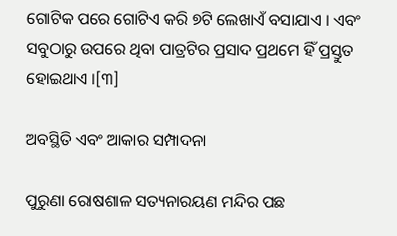ଗୋଟିକ ପରେ ଗୋଟିଏ କରି ୭ଟି ଲେଖାଏଁ ବସାଯାଏ । ଏବଂ ସବୁଠାରୁ ଉପରେ ଥିବା ପାତ୍ରଟିର ପ୍ରସାଦ ପ୍ରଥମେ ହିଁ ପ୍ରସ୍ତୁତ ହୋଇଥାଏ ।[୩]

ଅବସ୍ଥିତି ଏବଂ ଆକାର ସମ୍ପାଦନା

ପୁରୁଣା ରୋଷଶାଳ ସତ୍ୟନାରୟଣ ମନ୍ଦିର ପଛ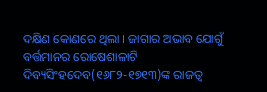ଦକ୍ଷିଣ କୋଣରେ ଥିଲା । ଜାଗାର ଅଭାବ ଯୋଗୁଁ ବର୍ତ୍ତମାନର ରୋଷେଶାଳାଟି ଦିବ୍ୟସିଂହଦେବ(୧୬୮୨-୧୭୧୩)ଙ୍କ ରାଜତ୍ୱ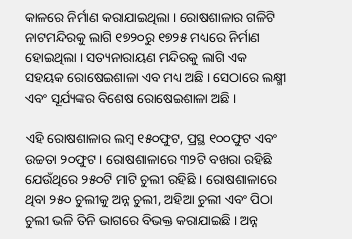କାଳରେ ନିର୍ମାଣ କରାଯାଇଥିଲା । ରୋଷଶାଳାର ଗଳିଟି ନାଟମନ୍ଦିରକୁ ଲାଗି ୧୭୨୦ରୁ ୧୭୨୫ ମଧ୍ୟରେ ନିର୍ମାଣ ହୋଇଥିଲା । ସତ୍ୟନାରାୟଣ ମନ୍ଦିରକୁ ଲାଗି ଏକ ସ‌ହୟକ ରୋଷେଇଶାଳା ଏବ ମଧ୍ୟ ଅଛି । ସେଠାରେ ଲକ୍ଷ୍ମୀ ଏବଂ ସୂର୍ଯ୍ୟଙ୍କର ବିଶେଷ ରୋଷେଇଶାଳା ଅଛି ।

ଏହି ରୋଷଶାଳାର ଲମ୍ବ ୧୫୦ଫୁଟ, ପ୍ରସ୍ଥ ୧୦୦ଫୁଟ ଏବଂ ଉଚ୍ଚତା ୨୦ଫୁଟ । ରୋଷଶାଳାରେ ୩୨ଟି ବଖରା ରହିଛି ଯେଉଁଥିରେ ୨୫୦ଟି ମାଟି ଚୁଲୀ ରହିଛି । ରୋଷଶାଳାରେ ଥିବା ୨୫୦ ଚୁଲୀକୁ ଅନ୍ନ ଚୁଲୀ, ଅହିଆ ଚୁଲୀ ଏବଂ ପିଠା ଚୁଲୀ ଭଳି ତିନି ଭାଗରେ ବିଭକ୍ତ କରାଯାଇଛି । ଅନ୍ନ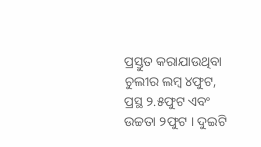ପ୍ରସ୍ତୁତ କରାଯାଉଥିବା ଚୁଲୀର ଲମ୍ବ ୪ଫୁଟ, ପ୍ରସ୍ଥ ୨.୫ଫୁଟ ଏବଂ ଉଚ୍ଚତା ୨ଫୁଟ । ଦୁଇଟି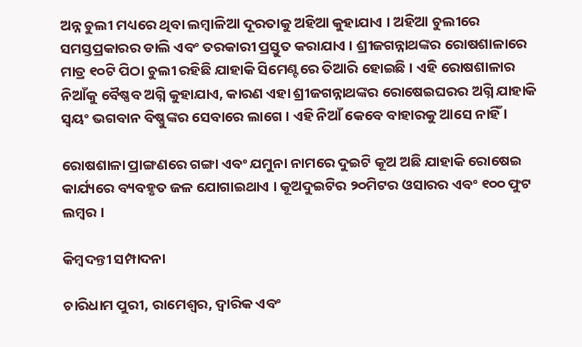ଅନ୍ନ ଚୁଲୀ ମଧ୍ୟରେ ଥିବା ଲମ୍ବାଳିଆ ଦୂରତାକୁ ଅହିଆ କୁହାଯାଏ । ଅହିଆ ଚୁଲୀରେ ସମସ୍ତପ୍ରକାରର ଡାଲି ଏବଂ ତରକାରୀ ପ୍ରସ୍ତୁତ କରାଯାଏ । ଶ୍ରୀଜଗନ୍ନାଥଙ୍କର ରୋଷଶାଳାରେ ମାତ୍ର ୧୦ଟି ପିଠା ଚୁଲୀ ରହିଛି ଯାହାକି ସିମେଣ୍ଟରେ ତିଆରି ହୋଇଛି । ଏହି ରୋଷଶାଳାର ନିଆଁକୁ ବୈଷ୍ଣବ ଅଗ୍ନି କୁହାଯାଏ, କାରଣ ଏହା ଶ୍ରୀଜଗନ୍ନାଥଙ୍କର ରୋଷେଇଘରର ଅଗ୍ନି ଯାହାକି ସ୍ୱୟଂ ଭଗବାନ ବିଷ୍ଣୁଙ୍କର ସେବାରେ ଲାଗେ । ଏହି ନିଆଁ କେବେ ବାହାରକୁ ଆସେ ନାହିଁ ।

ରୋଷଶାଳା ପ୍ରାଙ୍ଗଣରେ ଗଙ୍ଗା ଏବଂ ଯମୁନା ନାମରେ ଦୁଇଟି କୂଅ ଅଛି ଯାହାକି ରୋଷେଇ କାର୍ଯ୍ୟରେ ବ୍ୟବ‌ହୃତ ଜଳ ଯୋଗାଇଥାଏ । କୂଅଦୁଇଟିର ୨୦ମିଟର ଓସାରର ଏବଂ ୧୦୦ ଫୁଟ ଲମ୍ବର ।

କିମ୍ବଦନ୍ତୀ ସମ୍ପାଦନା

ଚାରିଧାମ ପୁରୀ, ରାମେଶ୍ୱର, ଦ୍ୱାରିକ ଏବଂ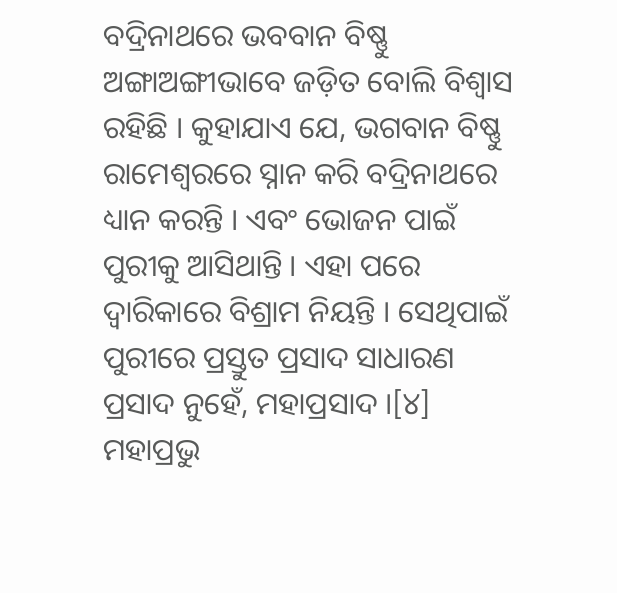ବଦ୍ରିନାଥରେ ଭବବାନ ବିଷ୍ଣୁ ଅଙ୍ଗାଅଙ୍ଗୀଭାବେ ଜଡ଼ିତ ବୋଲି ବିଶ୍ୱାସ ରହିଛି । କୁହାଯାଏ ଯେ, ଭଗବାନ ବିଷ୍ଣୁ ରାମେଶ୍ୱରରେ ସ୍ନାନ କରି ବଦ୍ରିନାଥରେ ଧ୍ୟାନ କରନ୍ତି । ଏବଂ ଭୋଜନ ପାଇଁ ପୁରୀକୁ ଆସିଥାନ୍ତି । ଏହା ପରେ ଦ୍ୱାରିକାରେ ବିଶ୍ରାମ ନିୟନ୍ତି । ସେଥିପାଇଁ ପୁରୀରେ ପ୍ରସ୍ତୁତ ପ୍ରସାଦ ସାଧାରଣ ପ୍ରସାଦ ନୁହେଁ, ମହାପ୍ରସାଦ ।[୪] ମହାପ୍ରଭୁ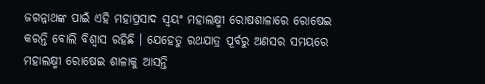ଜଗନ୍ନାଥଙ୍କ ପାଇଁ ଏହି ମହାପ୍ରସାଦ ସ୍ୱୟଂ ମହାଲକ୍ଷ୍ମୀ ରୋଷଶାଳାରେ ରୋଷେଇ କରନ୍ତି ବୋଲି ବିଶ୍ୱାସ ରହିଛି । ଯେହେତୁ ରଥଯାତ୍ର ପୂର୍ବରୁ ଅଣସର ସମୟରେ ମହାଲକ୍ଷ୍ମୀ ରୋଷେଇ ଶାଳାକୁ ଆସନ୍ତି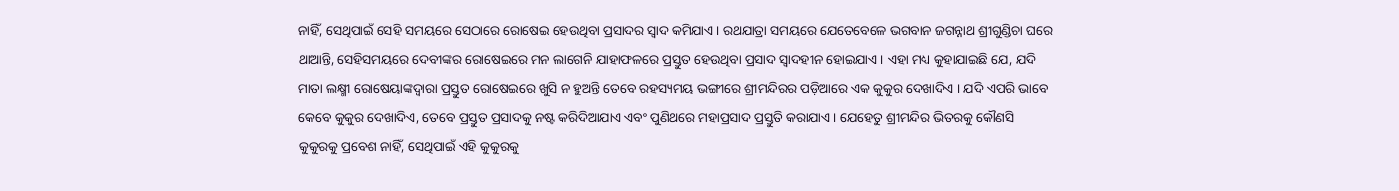ନାହିଁ, ସେଥିପାଇଁ ସେହି ସମୟରେ ସେଠାରେ ରୋଷେଇ ହେଉଥିବା ପ୍ରସାଦର ସ୍ୱାଦ କମିଯାଏ । ରଥଯାତ୍ରା ସମୟରେ ଯେତେବେଳେ ଭଗବାନ ଜଗନ୍ନାଥ ଶ୍ରୀଗୁଣ୍ଡିଚା ଘରେ ଥାଆନ୍ତି, ସେହିସମୟରେ ଦେବୀଙ୍କର ରୋଷେଇରେ ମନ ଲାଗେନି ଯାହାଫଳରେ ପ୍ରସ୍ତୁତ ହେଉଥିବା ପ୍ରସାଦ ସ୍ୱାଦ‌ହୀନ ହୋଇଯାଏ । ଏହା ମଧ୍ୟ କୁହାଯାଇଛି ଯେ, ଯଦି ମାତା ଲକ୍ଷ୍ମୀ ରୋଷେୟାଙ୍କଦ୍ୱାରା ପ୍ରସ୍ତୁତ ରୋଷେଇରେ ଖୁସି ନ ହୁଅନ୍ତି ତେବେ ରହସ୍ୟମୟ ଭଙ୍ଗୀରେ ଶ୍ରୀମନ୍ଦିରର ପଡ଼ିଆରେ ଏକ କୁକୁର ଦେଖାଦିଏ । ଯଦି ଏପରି ଭାବେ କେବେ କୁକୁର ଦେଖାଦିଏ, ତେବେ ପ୍ରସ୍ତୁତ ପ୍ରସାଦକୁ ନଷ୍ଟ କରିଦିଆଯାଏ ଏବଂ ପୁଣିଥରେ ମହାପ୍ରସାଦ ପ୍ରସ୍ତୁତି କରାଯାଏ । ଯେହେତୁ ଶ୍ରୀମନ୍ଦିର ଭିତରକୁ କୌଣସି କୁକୁରକୁ ପ୍ରବେଶ ନାହିଁ, ସେଥିପାଇଁ ଏହି କୁକୁରକୁ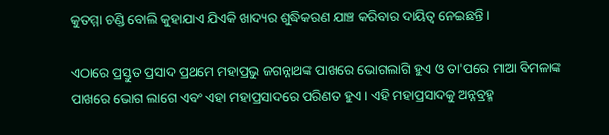କୁତମ୍ମା ଚଣ୍ଡି ବୋଲି କୁହାଯାଏ ଯିଏକି ଖାଦ୍ୟର ଶୁଦ୍ଧିକରଣ ଯାଞ୍ଚ କରିବାର ଦାୟିତ୍ୱ ନେଇଛନ୍ତି ।

ଏଠାରେ ପ୍ରସ୍ତୁତ ପ୍ରସାଦ ପ୍ରଥମେ ମହାପ୍ରଭୁ ଜଗନ୍ନାଥଙ୍କ ପାଖରେ ଭୋଗଲାଗି ହୁଏ ଓ ତା'ପରେ ମାଆ ବିମଳାଙ୍କ ପାଖରେ ଭୋଗ ଲାଗେ ଏବଂ ଏହା ମହାପ୍ରସାଦରେ ପରିଣତ ହୁଏ । ଏହି ମହାପ୍ରସାଦକୁ ଅନ୍ନବ୍ରହ୍ମ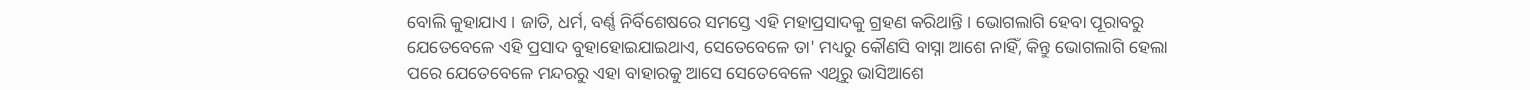ବୋଲି କୁହାଯାଏ । ଜାତି, ଧର୍ମ, ବର୍ଣ୍ଣ ନିର୍ବିଶେଷରେ ସମସ୍ତେ ଏହି ମହାପ୍ରସାଦକୁ ଗ୍ରହଣ କରିଥାନ୍ତି । ଭୋଗଲାଗି ହେବା ପୂରାବରୁ ଯେତେବେଳେ ଏହି ପ୍ରସାଦ ବୁହାହୋଇଯାଇଥାଏ, ସେତେବେଳେ ତା' ମଧ୍ୟରୁ କୌଣସି ବାସ୍ନା ଆଶେ ନାହିଁ, କିନ୍ତୁ ଭୋଗଲାଗି ହେଲା ପରେ ଯେତେବେଳେ ମନ୍ଦରରୁ ଏହା ବାହାରକୁ ଆସେ ସେତେବେଳେ ଏଥିରୁ ଭାସିଆଶେ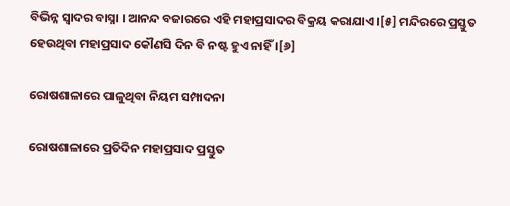ବିଭିନ୍ନ ସ୍ୱାଦର ବାସ୍ନା । ଆନନ୍ଦ ବଜାରରେ ଏହି ମହାପ୍ରସାଦର ବିକ୍ରୟ କରାଯାଏ ।[୫] ମନ୍ଦିରରେ ପ୍ରସ୍ତୁତ ହେଉଥିବା ମହାପ୍ରସାଦ କୌଣସି ଦିନ ବି ନଷ୍ଟ ହୁଏ ନାହିଁ ।[୬]

ରୋଷଶାଳାରେ ପାଳୁଥିବା ନିୟମ ସମ୍ପାଦନା

ରୋଷଶାଳାରେ ପ୍ରତିଦିନ ମହାପ୍ରସାଦ ପ୍ରସ୍ତୁତ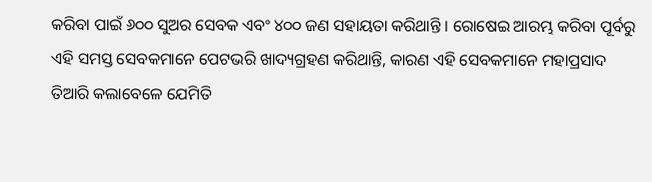କରିବା ପାଇଁ ୬୦୦ ସୁଅର ସେବକ ଏବଂ ୪୦୦ ଜଣ ସ‌ହାୟତା କରିଥାନ୍ତି । ରୋଷେଇ ଆରମ୍ଭ କରିବା ପୂର୍ବରୁ ଏହି ସମସ୍ତ ସେବକମାନେ ପେଟଭରି ଖାଦ୍ୟଗ୍ରହଣ କରିଥାନ୍ତି, କାରଣ ଏହି ସେବକମାନେ ମହାପ୍ରସାଦ ତିଆରି କଲାବେଳେ ଯେମିତି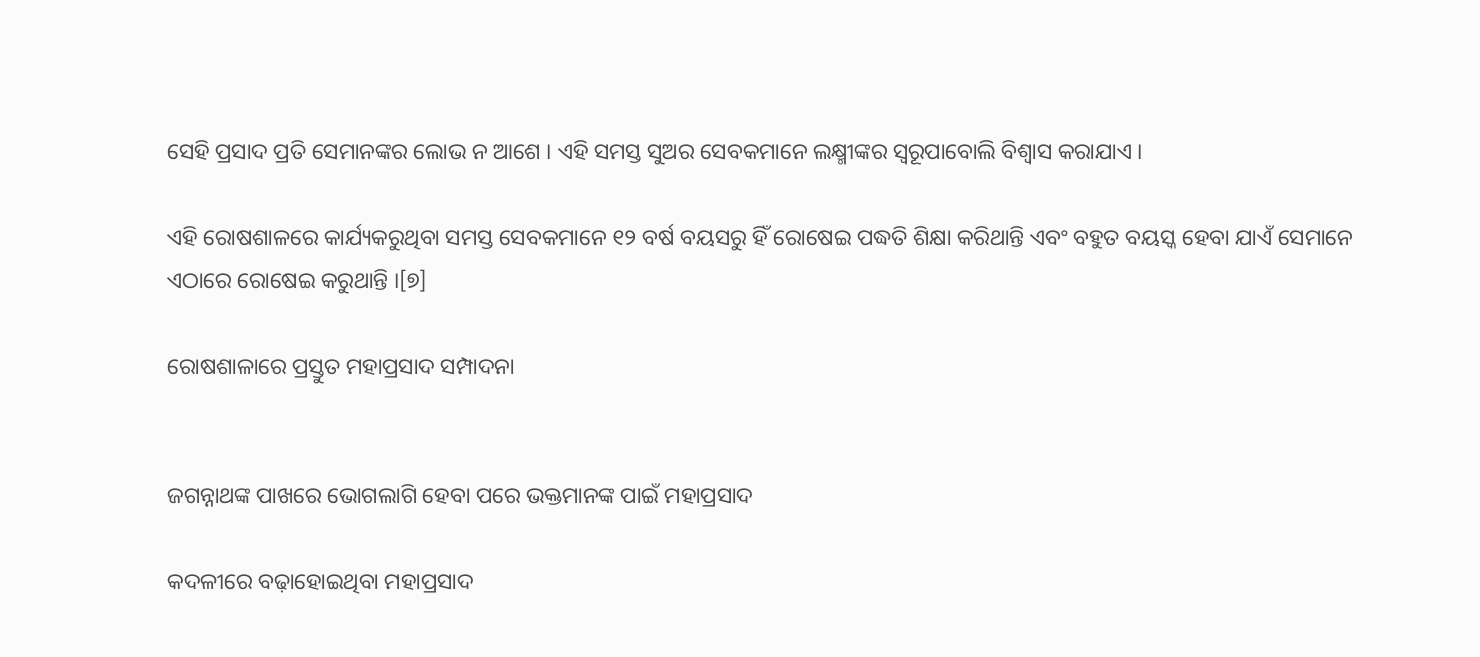ସେହି ପ୍ରସାଦ ପ୍ରତି ସେମାନଙ୍କର ଲୋଭ ନ ଆଶେ । ଏହି ସମସ୍ତ ସୁଅର ସେବକମାନେ ଲକ୍ଷ୍ମୀଙ୍କର ସ୍ୱରୂପାବୋଲି ବିଶ୍ୱାସ କରାଯାଏ ।

ଏହି ରୋଷଶାଳରେ କାର୍ଯ୍ୟକରୁଥିବା ସମସ୍ତ ସେବକମାନେ ୧୨ ବର୍ଷ ବୟସରୁ ହିଁ ରୋଷେଇ ପଦ୍ଧତି ଶିକ୍ଷା କରିଥାନ୍ତି ଏବଂ ବ‌ହୁତ ବୟସ୍କ ହେବା ଯାଏଁ ସେମାନେ ଏଠାରେ ରୋଷେଇ କରୁଥାନ୍ତି ।[୭]

ରୋଷଶାଳାରେ ପ୍ରସ୍ତୁତ ମହାପ୍ରସାଦ ସମ୍ପାଦନା


ଜଗନ୍ନାଥଙ୍କ ପାଖରେ ଭୋଗଲାଗି ହେବା ପରେ ଭକ୍ତମାନଙ୍କ ପାଇଁ ମହାପ୍ରସାଦ

କଦଳୀରେ ବଢ଼ାହୋଇଥିବା ମହାପ୍ରସାଦ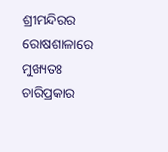ଶ୍ରୀମନ୍ଦିରର ରୋଷଶାଳାରେ ମୁଖ୍ୟତଃ ଚାରିପ୍ରକାର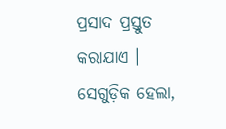ପ୍ରସାଦ ପ୍ରସ୍ତୁତ କରାଯାଏ । ସେଗୁଡ଼ିକ ହେଲା,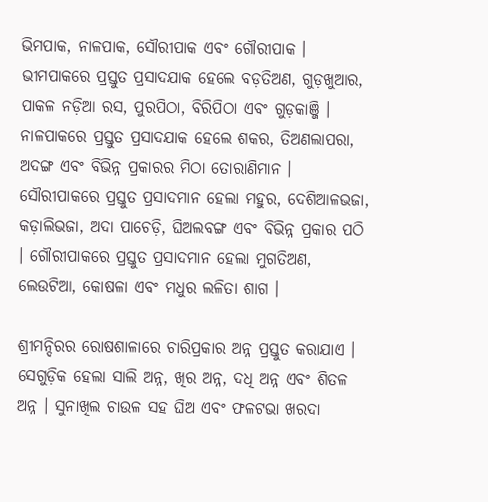ଭିମ‌ପାକ, ନାଳପାକ, ସୌରୀପାକ ଏବଂ ଗୌରୀପାକ । ଭୀମ‌ପାକରେ ପ୍ରସ୍ତୁତ ପ୍ରସାଦଯାକ ହେଲେ ବଡ଼ତିଅଣ, ଗୁଡ଼ଖୁଆର, ପାକଳ ନଡ଼ିଆ ରସ, ପୁରପିଠା, ବିରିପିଠା ଏବଂ ଗୁଡ଼କାଞ୍ଜି । ନାଳପାକରେ ପ୍ରସ୍ତୁତ ପ୍ରସାଦଯାକ ହେଲେ ଶକର, ତିଅଣଲାପରା, ଅଦଙ୍ଗ ଏବଂ ବିଭିନ୍ନ ପ୍ରକାରର ମିଠା ତୋରାଣିମାନ । ସୌରୀପାକରେ ପ୍ରସ୍ତୁତ ପ୍ରସାଦମାନ ହେଲା ମ‌ହୁର, ଦେଶିଆଳଭଜା, କଡ଼ାଲିଭଜା, ଅଦା ପାଚେଡ଼ି, ଘିଅଲବଙ୍ଗ ଏବଂ ବିଭିନ୍ନ ପ୍ରକାର ପଠି । ଗୌରୀପାକରେ ପ୍ରସ୍ତୁତ ପ୍ରସାଦମାନ ହେଲା ମୁଗତିଅଣ, ଲେଉଟିଆ, କୋଷଳା ଏବଂ ମଧୁର ଲଳିତା ଶାଗ ।

ଶ୍ରୀମନ୍ଦିରର ରୋଷଶାଳାରେ ଚାରିପ୍ରକାର ଅନ୍ନ ପ୍ରସ୍ତୁତ କରାଯାଏ । ସେଗୁଡ଼ିକ ହେଲା ସାଲି ଅନ୍ନ, ଖିର ଅନ୍ନ, ଦଧି ଅନ୍ନ ଏବଂ ଶିତଳ ଅନ୍ନ । ସୁନାଖିଲ ଚାଉଳ ସ‌ହ ଘିଅ ଏବଂ ଫଳଟଭା ଖରଦା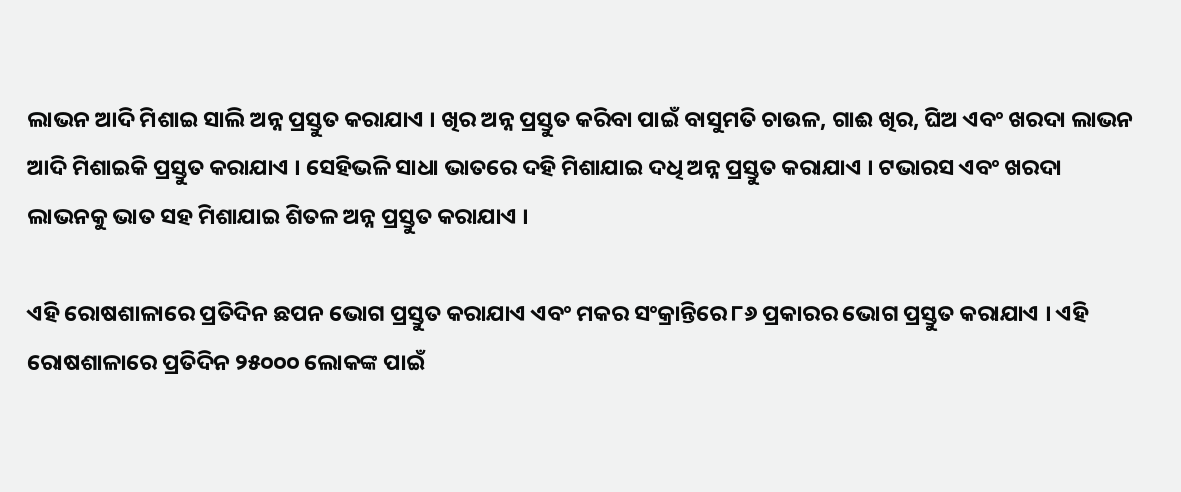ଲାଭନ ଆଦି ମିଶାଇ ସାଲି ଅନ୍ନ ପ୍ରସ୍ତୁତ କରାଯାଏ । ଖିର ଅନ୍ନ ପ୍ରସ୍ତୁତ କରିବା ପାଇଁ ବାସୁମତି ଚାଉଳ, ଗାଈ ଖିର, ଘିଅ ଏବଂ ଖରଦା ଲାଭନ ଆଦି ମିଶାଇକି ପ୍ରସ୍ତୁତ କରାଯାଏ । ସେହିଭଳି ସାଧା ଭାତରେ ଦ‌ହି ମିଶାଯାଇ ଦ‌ଧି ଅନ୍ନ ପ୍ରସ୍ତୁତ କରାଯାଏ । ଟଭାରସ ଏବଂ ଖରଦା ଲାଭନ‌କୁ ଭାତ ସ‌ହ ମିଶାଯାଇ ଶିତଳ ଅନ୍ନ ପ୍ରସ୍ତୁତ କରାଯାଏ ।

ଏହି ରୋଷଶାଳାରେ ପ୍ରତିଦିନ ଛପନ ଭୋଗ ପ୍ରସ୍ତୁତ କରାଯାଏ ଏବଂ ମକର ସଂକ୍ରାନ୍ତିରେ ୮୬ ପ୍ରକାରର ଭୋଗ ପ୍ରସ୍ତୁତ କରାଯାଏ । ଏହି ରୋଷଶାଳାରେ ପ୍ରତିଦିନ ୨୫୦୦୦ ଲୋକଙ୍କ ପାଇଁ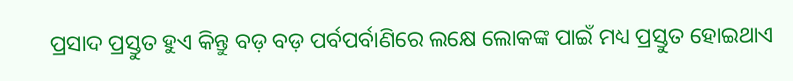ପ୍ରସାଦ ପ୍ରସ୍ତୁତ ହୁଏ କିନ୍ତୁ ବଡ଼ ବଡ଼ ପର୍ବପର୍ବାଣିରେ ଲକ୍ଷେ ଲୋକଙ୍କ ପାଇଁ ମଧ୍ୟ ପ୍ରସ୍ତୁତ ହୋଇଥାଏ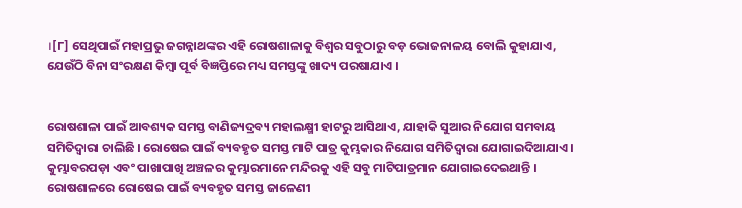।[୮] ସେଥିପାଇଁ ମହାପ୍ରଭୁ ଜଗନ୍ନାଥଙ୍କର ଏହି ରୋଷଶାଳାକୁ ବିଶ୍ୱର ସବୁଠାରୁ ବଡ଼ ଭୋଜନାଳୟ ବୋଲି କୁହାଯାଏ, ଯେଉଁଠି ବିନା ସଂରକ୍ଷଣ କିମ୍ବା ପୂର୍ବ ବିଜ୍ଞପ୍ତିରେ ମଧ୍ୟ ସମସ୍ତଙ୍କୁ ଖାଦ୍ୟ ପରଷାଯାଏ ।


ରୋଷଶାଳା ପାଇଁ ଆବଶ୍ୟକ ସମସ୍ତ ବାଣିଜ୍ୟଦ୍ରବ୍ୟ ମହାଲକ୍ଷ୍ମୀ ହାଟରୁ ଆସିଥାଏ, ଯାହାକି ସୁଆର ନିଯୋଗ ସମ‌ବାୟ ସମିତିଦ୍ୱାରା ଚାଲିଛି । ରୋଷେଇ ପାଇଁ ବ୍ୟବ‌ହୃତ ସମସ୍ତ ମାଟି ପାତ୍ର କୁମ୍ଭକାର ନିଯୋଗ ସମିତିଦ୍ୱାରା ଯୋଗାଇଦିଆଯାଏ । କୁମ୍ଭାବରପଡ଼ା ଏବଂ ପାଖାପାଖି ଅଞ୍ଚଳର କୁମ୍ଭାରମାନେ ମନ୍ଦିରକୁ ଏହି ସବୁ ମାଟିପାତ୍ରମାନ ଯୋଗାଇଦେଇଥାନ୍ତି । ରୋଷଶାଳରେ ରୋଷେଇ ପାଇଁ ବ୍ୟବ‌ହୃତ ସମସ୍ତ ଜାଳେଣୀ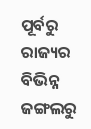ପୂର୍ବରୁ ରାଜ୍ୟର ବିଭିନ୍ନ ଜଙ୍ଗଲରୁ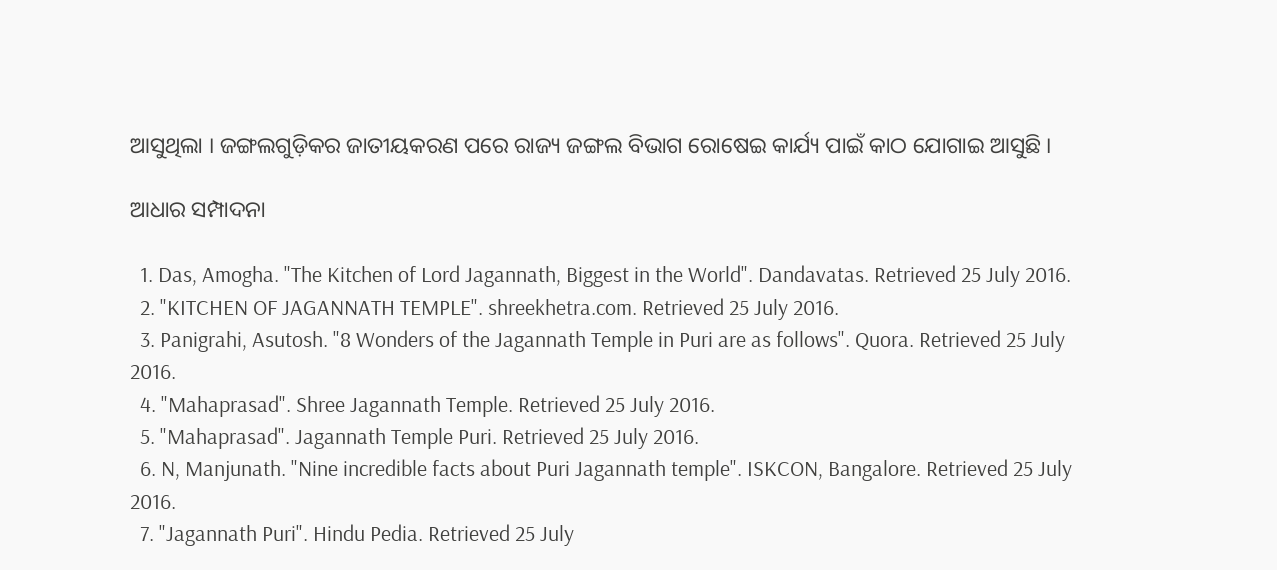ଆସୁଥିଲା । ଜଙ୍ଗଲଗୁଡ଼ିକର ଜାତୀୟକରଣ ପରେ ରାଜ୍ୟ ଜଙ୍ଗଲ ବିଭାଗ ରୋଷେଇ କାର୍ଯ୍ୟ ପାଇଁ କାଠ ଯୋଗାଇ ଆସୁଛି ।

ଆଧାର ସମ୍ପାଦନା

  1. Das, Amogha. "The Kitchen of Lord Jagannath, Biggest in the World". Dandavatas. Retrieved 25 July 2016.
  2. "KITCHEN OF JAGANNATH TEMPLE". shreekhetra.com. Retrieved 25 July 2016.
  3. Panigrahi, Asutosh. "8 Wonders of the Jagannath Temple in Puri are as follows". Quora. Retrieved 25 July 2016.
  4. "Mahaprasad". Shree Jagannath Temple. Retrieved 25 July 2016.
  5. "Mahaprasad". Jagannath Temple Puri. Retrieved 25 July 2016.
  6. N, Manjunath. "Nine incredible facts about Puri Jagannath temple". ISKCON, Bangalore. Retrieved 25 July 2016.
  7. "Jagannath Puri". Hindu Pedia. Retrieved 25 July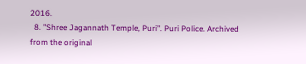2016.
  8. "Shree Jagannath Temple, Puri". Puri Police. Archived from the original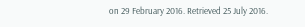on 29 February 2016. Retrieved 25 July 2016.